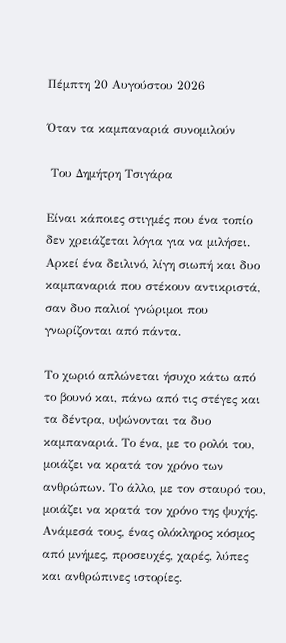Πέμπτη 20 Αυγούστου 2026

Όταν τα καμπαναριά συνομιλούν

 Του Δημήτρη Τσιγάρα

Είναι κάποιες στιγμές που ένα τοπίο δεν χρειάζεται λόγια για να μιλήσει. Αρκεί ένα δειλινό, λίγη σιωπή και δυο καμπαναριά που στέκουν αντικριστά, σαν δυο παλιοί γνώριμοι που γνωρίζονται από πάντα.

Το χωριό απλώνεται ήσυχο κάτω από το βουνό και, πάνω από τις στέγες και τα δέντρα, υψώνονται τα δυο καμπαναριά. Το ένα, με το ρολόι του, μοιάζει να κρατά τον χρόνο των ανθρώπων. Το άλλο, με τον σταυρό του, μοιάζει να κρατά τον χρόνο της ψυχής. Ανάμεσά τους, ένας ολόκληρος κόσμος από μνήμες, προσευχές, χαρές, λύπες και ανθρώπινες ιστορίες.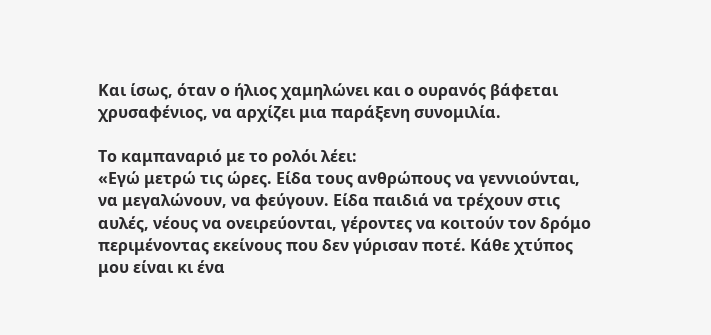Και ίσως, όταν ο ήλιος χαμηλώνει και ο ουρανός βάφεται χρυσαφένιος, να αρχίζει μια παράξενη συνομιλία.

Το καμπαναριό με το ρολόι λέει:
«Εγώ μετρώ τις ώρες. Είδα τους ανθρώπους να γεννιούνται, να μεγαλώνουν, να φεύγουν. Είδα παιδιά να τρέχουν στις αυλές, νέους να ονειρεύονται, γέροντες να κοιτούν τον δρόμο περιμένοντας εκείνους που δεν γύρισαν ποτέ. Κάθε χτύπος μου είναι κι ένα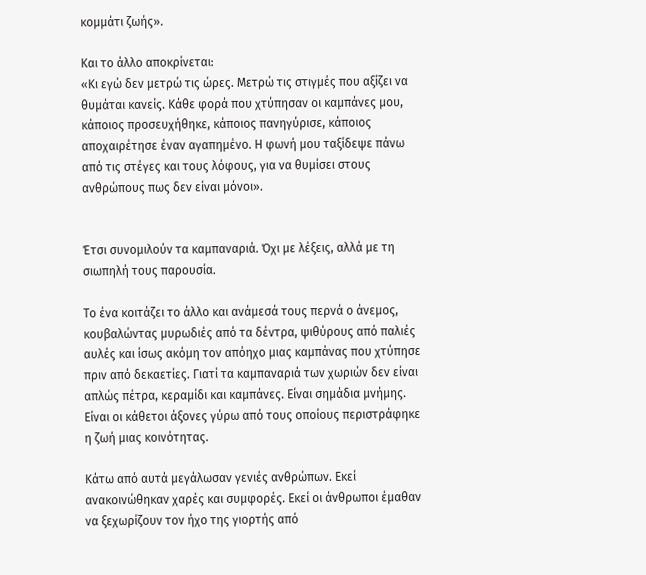κομμάτι ζωής».

Και το άλλο αποκρίνεται:
«Κι εγώ δεν μετρώ τις ώρες. Μετρώ τις στιγμές που αξίζει να θυμάται κανείς. Κάθε φορά που χτύπησαν οι καμπάνες μου, κάποιος προσευχήθηκε, κάποιος πανηγύρισε, κάποιος αποχαιρέτησε έναν αγαπημένο. Η φωνή μου ταξίδεψε πάνω από τις στέγες και τους λόφους, για να θυμίσει στους ανθρώπους πως δεν είναι μόνοι».


Έτσι συνομιλούν τα καμπαναριά. Όχι με λέξεις, αλλά με τη σιωπηλή τους παρουσία.

Το ένα κοιτάζει το άλλο και ανάμεσά τους περνά ο άνεμος, κουβαλώντας μυρωδιές από τα δέντρα, ψιθύρους από παλιές αυλές και ίσως ακόμη τον απόηχο μιας καμπάνας που χτύπησε πριν από δεκαετίες. Γιατί τα καμπαναριά των χωριών δεν είναι απλώς πέτρα, κεραμίδι και καμπάνες. Είναι σημάδια μνήμης. Είναι οι κάθετοι άξονες γύρω από τους οποίους περιστράφηκε η ζωή μιας κοινότητας.

Κάτω από αυτά μεγάλωσαν γενιές ανθρώπων. Εκεί ανακοινώθηκαν χαρές και συμφορές. Εκεί οι άνθρωποι έμαθαν να ξεχωρίζουν τον ήχο της γιορτής από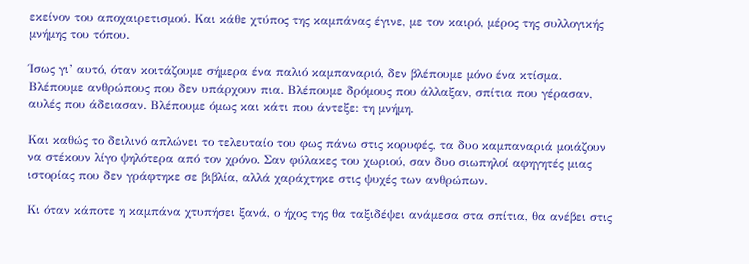εκείνον του αποχαιρετισμού. Και κάθε χτύπος της καμπάνας έγινε, με τον καιρό, μέρος της συλλογικής μνήμης του τόπου.

Ίσως γι’ αυτό, όταν κοιτάζουμε σήμερα ένα παλιό καμπαναριό, δεν βλέπουμε μόνο ένα κτίσμα. Βλέπουμε ανθρώπους που δεν υπάρχουν πια. Βλέπουμε δρόμους που άλλαξαν, σπίτια που γέρασαν, αυλές που άδειασαν. Βλέπουμε όμως και κάτι που άντεξε: τη μνήμη.

Και καθώς το δειλινό απλώνει το τελευταίο του φως πάνω στις κορυφές, τα δυο καμπαναριά μοιάζουν να στέκουν λίγο ψηλότερα από τον χρόνο. Σαν φύλακες του χωριού, σαν δυο σιωπηλοί αφηγητές μιας ιστορίας που δεν γράφτηκε σε βιβλία, αλλά χαράχτηκε στις ψυχές των ανθρώπων.

Κι όταν κάποτε η καμπάνα χτυπήσει ξανά, ο ήχος της θα ταξιδέψει ανάμεσα στα σπίτια, θα ανέβει στις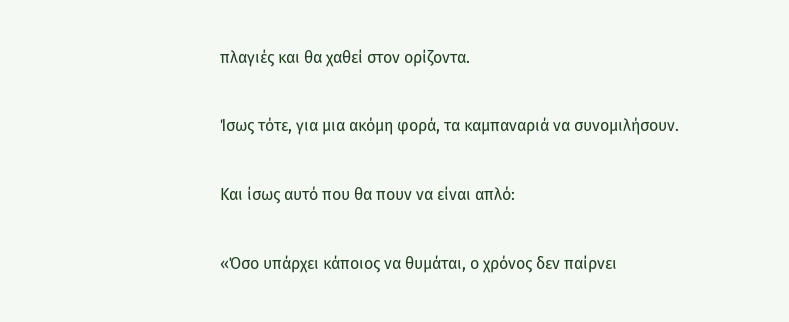πλαγιές και θα χαθεί στον ορίζοντα.

Ίσως τότε, για μια ακόμη φορά, τα καμπαναριά να συνομιλήσουν.

Και ίσως αυτό που θα πουν να είναι απλό:

«Όσο υπάρχει κάποιος να θυμάται, ο χρόνος δεν παίρνει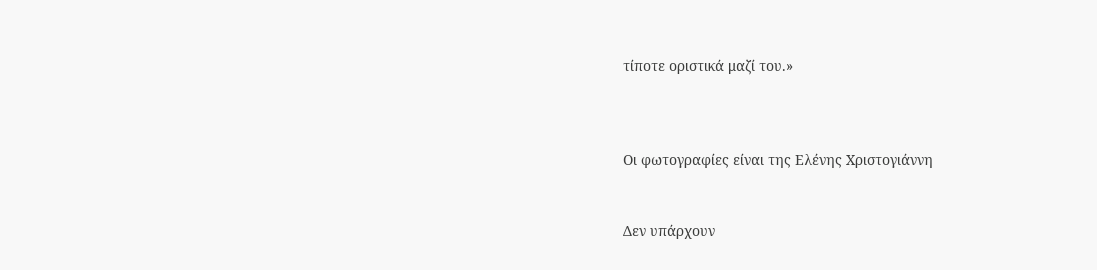τίποτε οριστικά μαζί του.»



Οι φωτογραφίες είναι της Ελένης Χριστογιάννη


Δεν υπάρχουν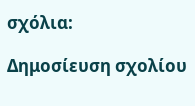σχόλια:

Δημοσίευση σχολίου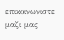επικοινωνιστε μαζι μας